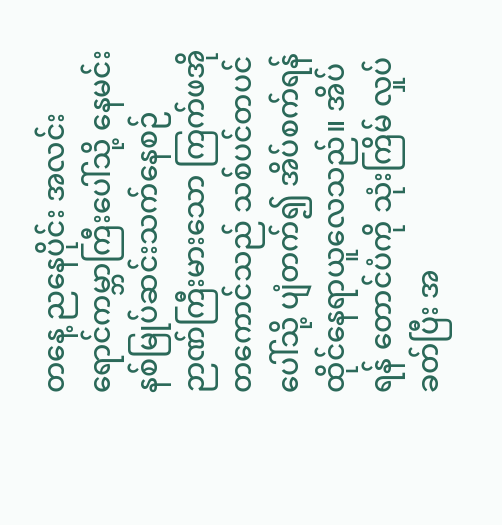တနေ့ ညနေပိုင်း အလင်းရောင်ကမ္ဘာကြီးပေါ်သို့ နေမင်း နစ်မြုပ်ဆင်းသက်နေစဉ် ဉာဏ်ကြီးမားသော ကြက်ဖအိုတကောင်သည် သစ်ပင်တပင်ပေါ်သို့ ပျံတက်၍ အိပ်စက်ရန် ထိုင်နေရာယူလေသည်။ အိပ်ရန် တောင်ပံကို သုံးကြိမ် လှုပ်ခတ်ပြီး အ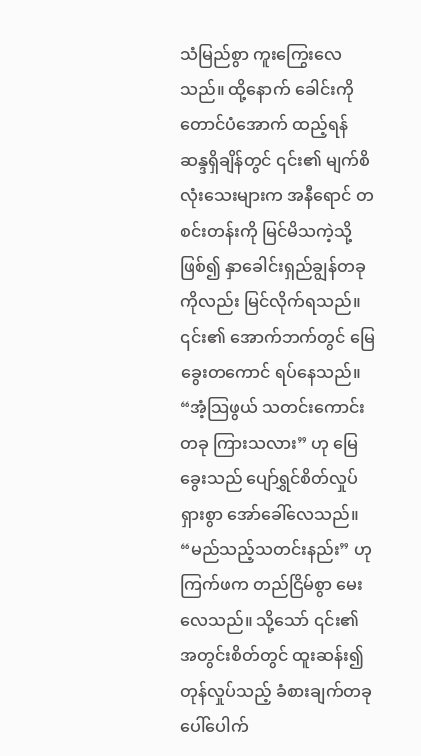သံမြည်စွာ ကူးကြွေးလေသည်။ ထို့နောက် ခေါင်းကို တောင်ပံအောက် ထည့်ရန် ဆန္ဒရှိချိန်တွင် ၎င်း၏ မျက်စိလုံးသေးများက အနီရောင် တစင်းတန်းကို မြင်မိသကဲ့သို့ ဖြစ်၍ နှာခေါင်းရှည်ချွန်တခုကိုလည်း မြင်လိုက်ရသည်။ ၎င်း၏ အောက်ဘက်တွင် မြေခွေးတကောင် ရပ်နေသည်။
“အံ့သြဖွယ် သတင်းကောင်းတခု ကြားသလား” ဟု မြေခွေးသည် ပျော်ရွှင်စိတ်လှုပ်ရှားစွာ အော်ခေါ်လေသည်။
“မည်သည့်သတင်းနည်း” ဟု ကြက်ဖက တည်ငြိမ်စွာ မေးလေသည်။ သို့သော် ၎င်း၏ အတွင်းစိတ်တွင် ထူးဆန်း၍ တုန်လှုပ်သည့် ခံစားချက်တခု ပေါ်ပေါက်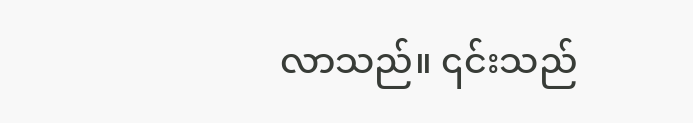လာသည်။ ၎င်းသည်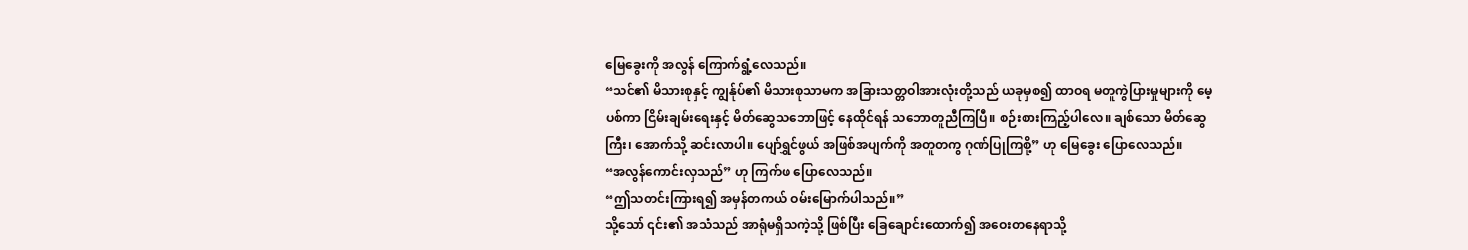မြေခွေးကို အလွန် ကြောက်ရွံ့လေသည်။
“သင်၏ မိသားစုနှင့် ကျွန်ုပ်၏ မိသားစုသာမက အခြားသတ္တဝါအားလုံးတို့သည် ယခုမှစ၍ ထာဝရ မတူကွဲပြားမှုများကို မေ့ပစ်ကာ ငြိမ်းချမ်းရေးနှင့် မိတ်ဆွေသဘောဖြင့် နေထိုင်ရန် သဘောတူညီကြပြီ။ စဉ်းစားကြည့်ပါလေ။ ချစ်သော မိတ်ဆွေကြီး၊ အောက်သို့ ဆင်းလာပါ။ ပျော်ရွှင်ဖွယ် အဖြစ်အပျက်ကို အတူတကွ ဂုဏ်ပြုကြစို့” ဟု မြေခွေး ပြောလေသည်။
“အလွန်ကောင်းလှသည်” ဟု ကြက်ဖ ပြောလေသည်။
“ဤသတင်းကြားရ၍ အမှန်တကယ် ဝမ်းမြောက်ပါသည်။”
သို့သော် ၎င်း၏ အသံသည် အာရုံမရှိသကဲ့သို့ ဖြစ်ပြီး ခြေချောင်းထောက်၍ အဝေးတနေရာသို့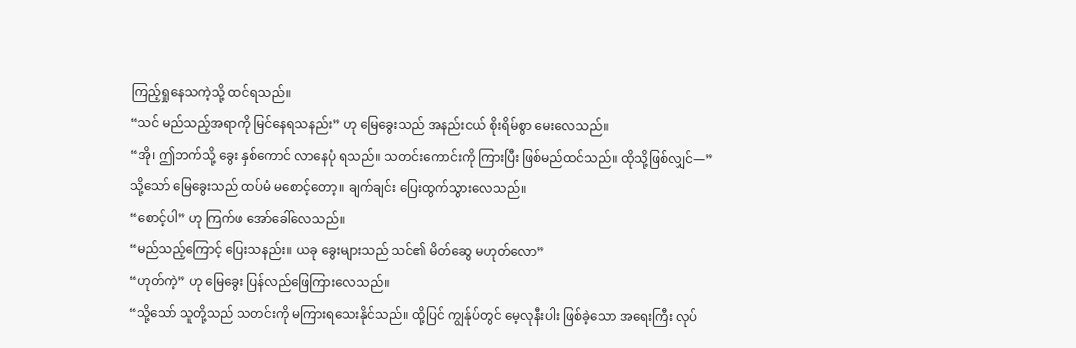ကြည့်ရှုနေသကဲ့သို့ ထင်ရသည်။
“သင် မည်သည့်အရာကို မြင်နေရသနည်း” ဟု မြေခွေးသည် အနည်းငယ် စိုးရိမ်စွာ မေးလေသည်။
“အို၊ ဤဘက်သို့ ခွေး နှစ်ကောင် လာနေပုံ ရသည်။ သတင်းကောင်းကို ကြားပြီး ဖြစ်မည်ထင်သည်။ ထိုသို့ဖြစ်လျှင်—”
သို့သော် မြေခွေးသည် ထပ်မံ မစောင့်တော့။ ချက်ချင်း ပြေးထွက်သွားလေသည်။
“စောင့်ပါ” ဟု ကြက်ဖ အော်ခေါ်လေသည်။
“မည်သည့်ကြောင့် ပြေးသနည်း။ ယခု ခွေးများသည် သင်၏ မိတ်ဆွေ မဟုတ်လော”
“ဟုတ်ကဲ့” ဟု မြေခွေး ပြန်လည်ဖြေကြားလေသည်။
“သို့သော် သူတို့သည် သတင်းကို မကြားရသေးနိုင်သည်။ ထို့ပြင် ကျွန်ုပ်တွင် မေ့လုနီးပါး ဖြစ်ခဲ့သော အရေးကြီး လုပ်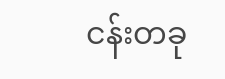ငန်းတခု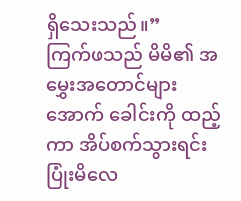ရှိသေးသည်။”
ကြက်ဖသည် မိမိ၏ အမွှေးအတောင်များအောက် ခေါင်းကို ထည့်ကာ အိပ်စက်သွားရင်း ပြုံးမိလေ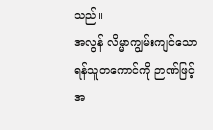သည်။
အလွန် လိမ္မာကျွမ်းကျင်သော ရန်သူတကောင်ကို ဉာဏ်ဖြင့် အ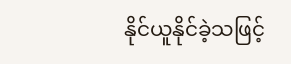နိုင်ယူနိုင်ခဲ့သဖြင့်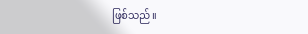ဖြစ်သည်။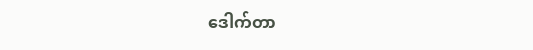ဒေါက်တာ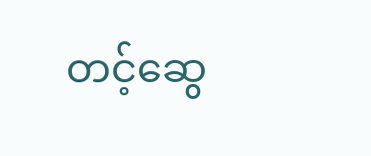တင့်ဆွေ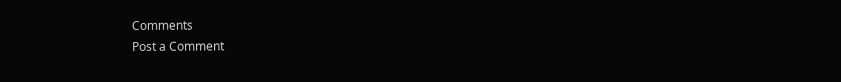Comments
Post a Comment